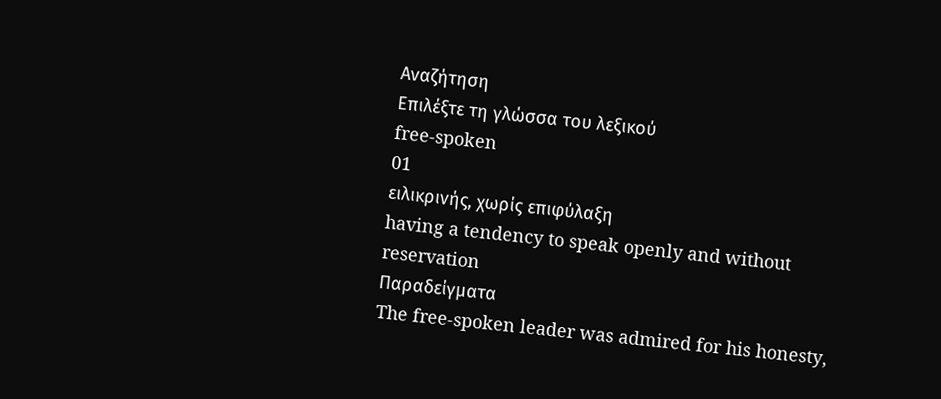Αναζήτηση
Επιλέξτε τη γλώσσα του λεξικού
free-spoken
01
ειλικρινής, χωρίς επιφύλαξη
having a tendency to speak openly and without reservation
Παραδείγματα
The free-spoken leader was admired for his honesty,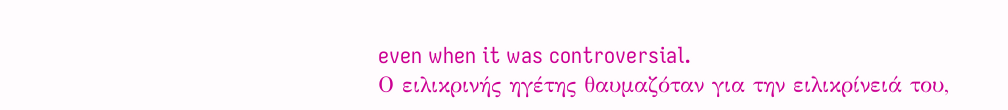even when it was controversial.
Ο ειλικρινής ηγέτης θαυμαζόταν για την ειλικρίνειά του,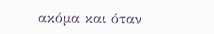ακόμα και όταν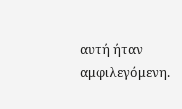αυτή ήταν αμφιλεγόμενη.